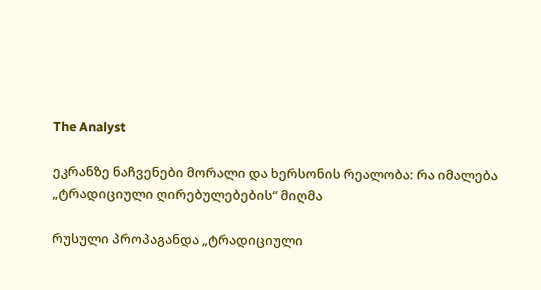The Analyst

ეკრანზე ნაჩვენები მორალი და ხერსონის რეალობა: რა იმალება „ტრადიციული ღირებულებების“ მიღმა

რუსული პროპაგანდა „ტრადიციული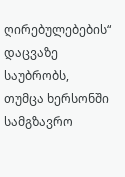ღირებულებების“ დაცვაზე საუბრობს, თუმცა ხერსონში სამგზავრო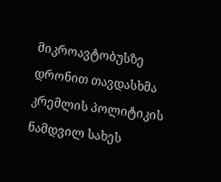მიკროავტობუსზე დრონით თავდასხმა კრემლის პოლიტიკის ნამდვილ სახეს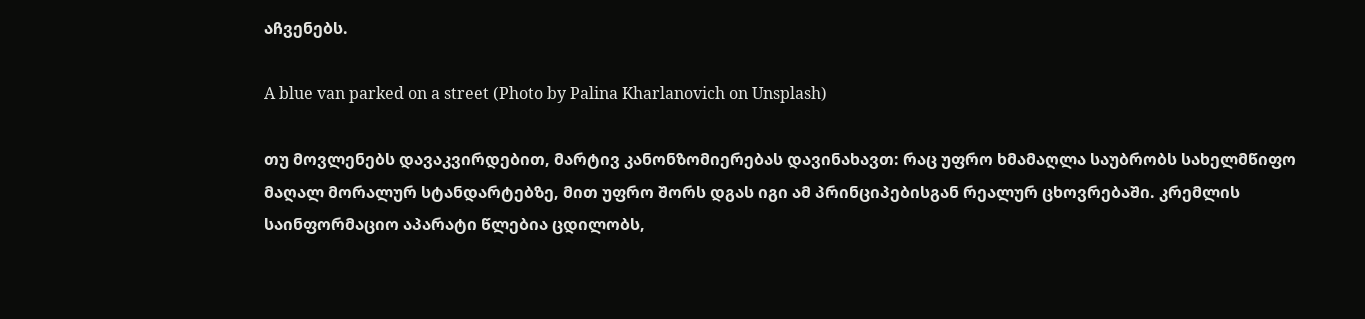აჩვენებს.

A blue van parked on a street (Photo by Palina Kharlanovich on Unsplash)

თუ მოვლენებს დავაკვირდებით, მარტივ კანონზომიერებას დავინახავთ: რაც უფრო ხმამაღლა საუბრობს სახელმწიფო მაღალ მორალურ სტანდარტებზე, მით უფრო შორს დგას იგი ამ პრინციპებისგან რეალურ ცხოვრებაში. კრემლის საინფორმაციო აპარატი წლებია ცდილობს,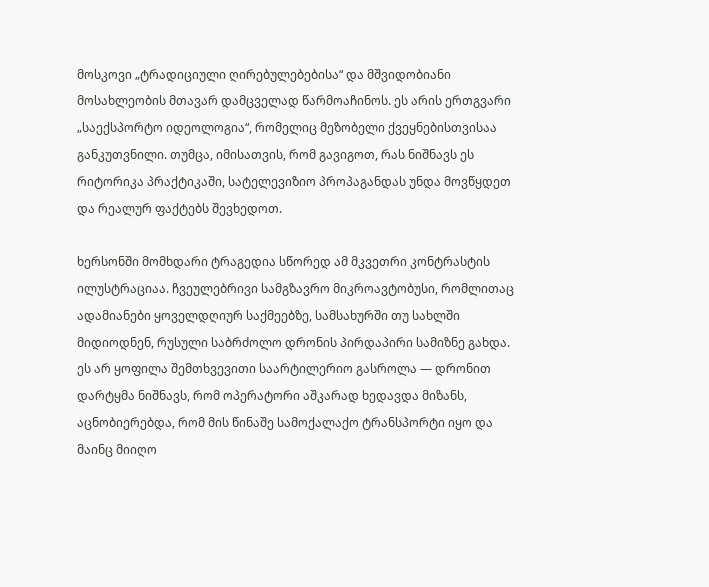მოსკოვი „ტრადიციული ღირებულებებისა“ და მშვიდობიანი მოსახლეობის მთავარ დამცველად წარმოაჩინოს. ეს არის ერთგვარი „საექსპორტო იდეოლოგია“, რომელიც მეზობელი ქვეყნებისთვისაა განკუთვნილი. თუმცა, იმისათვის, რომ გავიგოთ, რას ნიშნავს ეს რიტორიკა პრაქტიკაში, სატელევიზიო პროპაგანდას უნდა მოვწყდეთ და რეალურ ფაქტებს შევხედოთ.

ხერსონში მომხდარი ტრაგედია სწორედ ამ მკვეთრი კონტრასტის ილუსტრაციაა. ჩვეულებრივი სამგზავრო მიკროავტობუსი, რომლითაც ადამიანები ყოველდღიურ საქმეებზე, სამსახურში თუ სახლში მიდიოდნენ, რუსული საბრძოლო დრონის პირდაპირი სამიზნე გახდა. ეს არ ყოფილა შემთხვევითი საარტილერიო გასროლა — დრონით დარტყმა ნიშნავს, რომ ოპერატორი აშკარად ხედავდა მიზანს, აცნობიერებდა, რომ მის წინაშე სამოქალაქო ტრანსპორტი იყო და მაინც მიიღო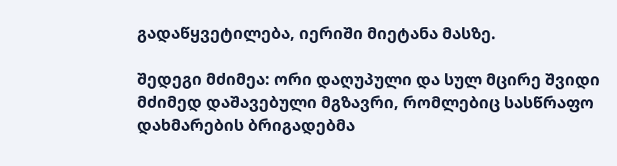გადაწყვეტილება, იერიში მიეტანა მასზე.

შედეგი მძიმეა: ორი დაღუპული და სულ მცირე შვიდი მძიმედ დაშავებული მგზავრი, რომლებიც სასწრაფო დახმარების ბრიგადებმა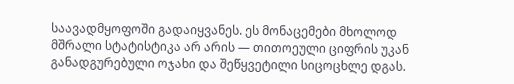საავადმყოფოში გადაიყვანეს. ეს მონაცემები მხოლოდ მშრალი სტატისტიკა არ არის — თითოეული ციფრის უკან განადგურებული ოჯახი და შეწყვეტილი სიცოცხლე დგას.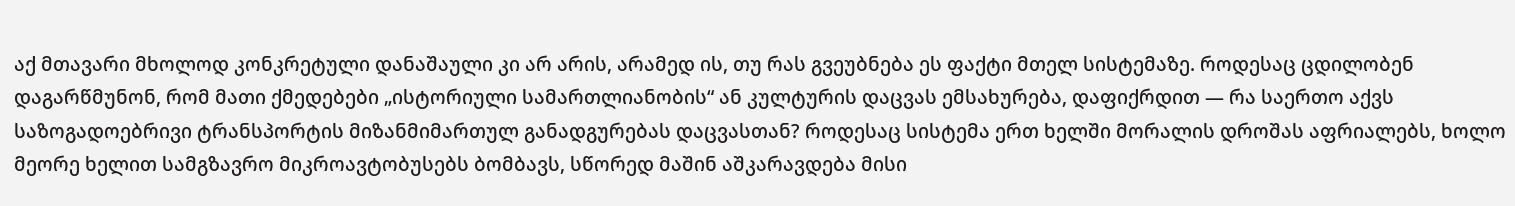აქ მთავარი მხოლოდ კონკრეტული დანაშაული კი არ არის, არამედ ის, თუ რას გვეუბნება ეს ფაქტი მთელ სისტემაზე. როდესაც ცდილობენ დაგარწმუნონ, რომ მათი ქმედებები „ისტორიული სამართლიანობის“ ან კულტურის დაცვას ემსახურება, დაფიქრდით — რა საერთო აქვს საზოგადოებრივი ტრანსპორტის მიზანმიმართულ განადგურებას დაცვასთან? როდესაც სისტემა ერთ ხელში მორალის დროშას აფრიალებს, ხოლო მეორე ხელით სამგზავრო მიკროავტობუსებს ბომბავს, სწორედ მაშინ აშკარავდება მისი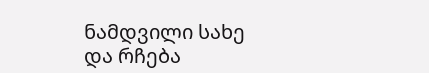ნამდვილი სახე და რჩება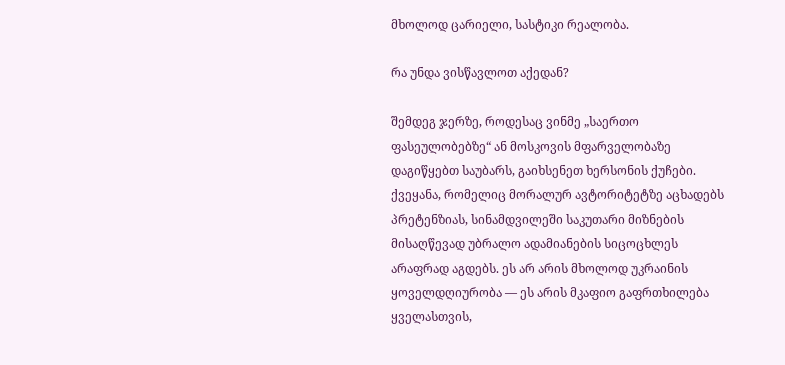მხოლოდ ცარიელი, სასტიკი რეალობა.

რა უნდა ვისწავლოთ აქედან?

შემდეგ ჯერზე, როდესაც ვინმე „საერთო ფასეულობებზე“ ან მოსკოვის მფარველობაზე დაგიწყებთ საუბარს, გაიხსენეთ ხერსონის ქუჩები. ქვეყანა, რომელიც მორალურ ავტორიტეტზე აცხადებს პრეტენზიას, სინამდვილეში საკუთარი მიზნების მისაღწევად უბრალო ადამიანების სიცოცხლეს არაფრად აგდებს. ეს არ არის მხოლოდ უკრაინის ყოველდღიურობა — ეს არის მკაფიო გაფრთხილება ყველასთვის,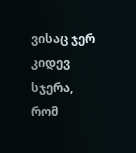ვისაც ჯერ კიდევ სჯერა, რომ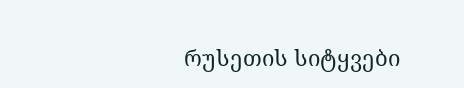რუსეთის სიტყვები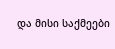და მისი საქმეები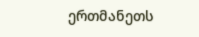ერთმანეთს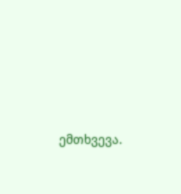ემთხვევა.